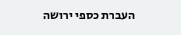העברת כספי ירושה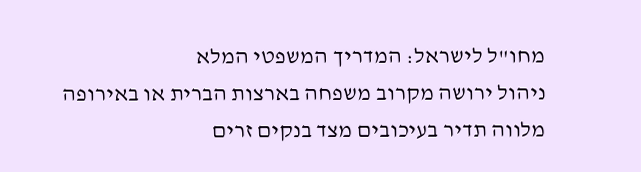מחו"ל לישראל: המדריך המשפטי המלא
ניהול ירושה מקרוב משפחה בארצות הברית או באירופה מלווה תדיר בעיכובים מצד בנקים זרים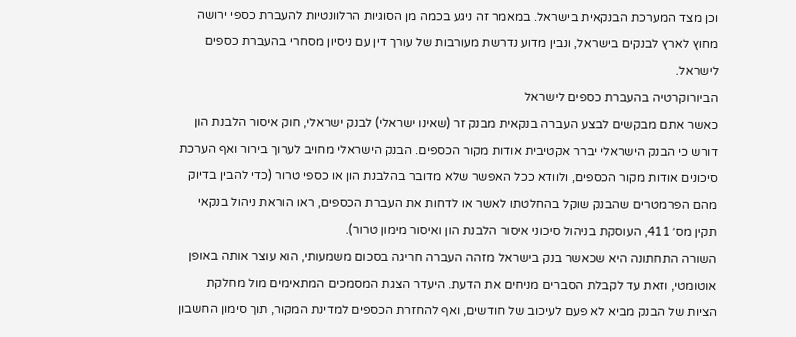וכן מצד המערכת הבנקאית בישראל. במאמר זה ניגע בכמה מן הסוגיות הרלוונטיות להעברת כספי ירושה מחוץ לארץ לבנקים בישראל, ונבין מדוע נדרשת מעורבות של עורך דין עם ניסיון מסחרי בהעברת כספים לישראל.
הביורוקרטיה בהעברת כספים לישראל
כאשר אתם מבקשים לבצע העברה בנקאית מבנק זר (שאינו ישראלי) לבנק ישראלי, חוק איסור הלבנת הון דורש כי הבנק הישראלי יברר אקטיבית אודות מקור הכספים. הבנק הישראלי מחויב לערוך בירור ואף הערכת סיכונים אודות מקור הכספים, ולוודא ככל האפשר שלא מדובר בהלבנת הון או כספי טרור (כדי להבין בדיוק מהם הפרמטרים שהבנק שוקל בהחלטתו לאשר או לדחות את העברת הכספים, ראו הוראת ניהול בנקאי תקין מס׳ 411, העוסקת בניהול סיכוני איסור הלבנת הון ואיסור מימון טרור).
השורה התחתונה היא שכאשר בנק בישראל מזהה העברה חריגה בסכום משמעותי, הוא עוצר אותה באופן אוטומטי, וזאת עד לקבלת הסברים מניחים את הדעת. היעדר הצגת המסמכים המתאימים מול מחלקת הציות של הבנק מביא לא פעם לעיכוב של חודשים, ואף להחזרת הכספים למדינת המקור, תוך סימון החשבון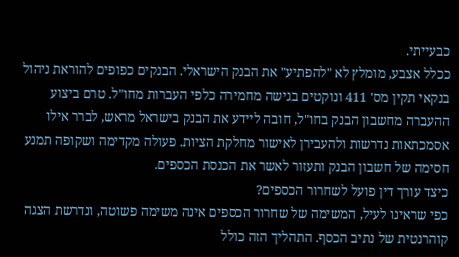כבעייתי.
ככלל אצבע, מומלץ לא "להפתיע" את הבנק הישראלי. הבנקים כפופים להוראת ניהול בנקאי תקין מס' 411 ונוקטים בגישה מחמירה כלפי העברות מחו"ל. טרם ביצוע ההעברה מחשבון הבנק בחו"ל, חובה ליידע את הבנק בישראל מראש, לברר אילו אסמכתאות נדרשות ולהעבירן לאישור מחלקת הציות. פעולה מקדימה ושקופה תמנע חסימה של חשבון הבנק ותעזור לאשר את הכנסת הכספים.
כיצד עורך דין פועל לשחרור הכספים?
כפי שראינו לעיל, המשימה של שחרור הכספים אינה משימה פשוטה, ונדרשת הצגה קוהרנטית של נתיב הכסף. התהליך הזה כולל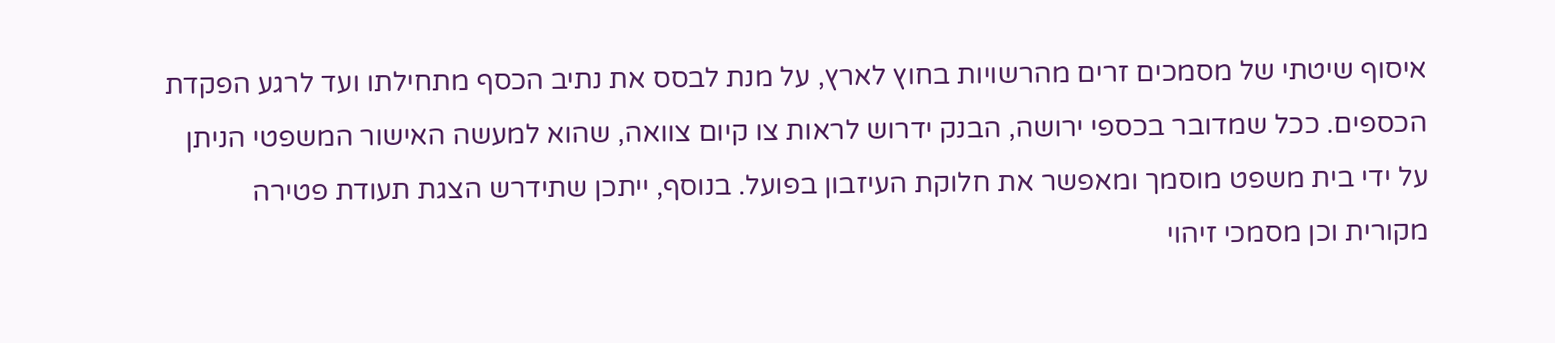איסוף שיטתי של מסמכים זרים מהרשויות בחוץ לארץ, על מנת לבסס את נתיב הכסף מתחילתו ועד לרגע הפקדת הכספים. ככל שמדובר בכספי ירושה, הבנק ידרוש לראות צו קיום צוואה, שהוא למעשה האישור המשפטי הניתן על ידי בית משפט מוסמך ומאפשר את חלוקת העיזבון בפועל. בנוסף, ייתכן שתידרש הצגת תעודת פטירה מקורית וכן מסמכי זיהוי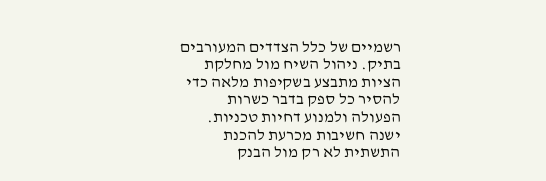רשמיים של כלל הצדדים המעורבים בתיק. ניהול השיח מול מחלקת הציות מתבצע בשקיפות מלאה כדי להסיר כל ספק בדבר כשרות הפעולה ולמנוע דחיות טכניות.
ישנה חשיבות מכרעת להכנת התשתית לא רק מול הבנק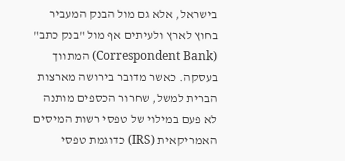בישראל, אלא גם מול הבנק המעביר בחוץ לארץ ולעיתים אף מול "בנק כתב" (Correspondent Bank) המתווך בעסקה. כאשר מדובר בירושה מארצות הברית למשל, שחרור הכספים מותנה לא פעם במילוי של טפסי רשות המיסים האמריקאית (IRS) כדוגמת טפסי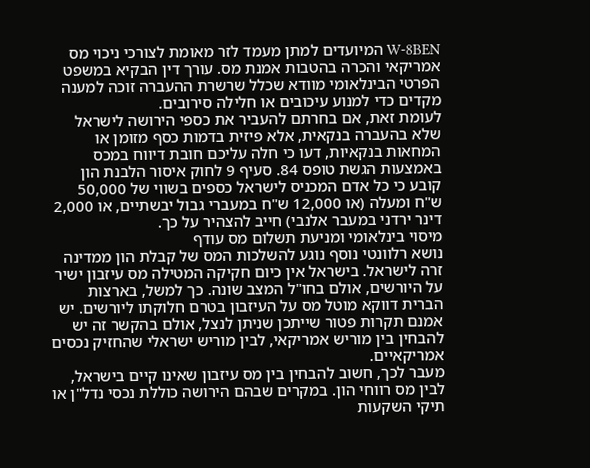W-8BEN המיועדים למתן מעמד לזר מאומת לצורכי ניכוי מס אמריקאי והכרה בהטבות אמנת מס. עורך דין הבקיא במשפט הפרטי הבינלאומי מוודא שכלל שרשרת ההעברה זוכה למענה מקדים כדי למנוע עיכובים או חלילה סירובים.
לעומת זאת, אם בחרתם להעביר את כספי הירושה לישראל שלא בהעברה בנקאית, אלא פיזית בדמות כסף מזומן או המחאות בנקאיות, דעו כי חלה עליכם חובת דיווח במכס באמצעות הגשת טופס 84. סעיף 9 לחוק איסור הלבנת הון קובע כי כל אדם המכניס לישראל כספים בשווי של 50,000 ש"ח ומעלה (או 12,000 ש"ח במעברי גבול יבשתיים, או 2,000 דינר ירדני במעבר אלנבי) חייב להצהיר על כך.
מיסוי בינלאומי ומניעת תשלום מס עודף
נושא רלוונטי נוסף נוגע להשלכות המס של קבלת הון ממדינה זרה לישראל. בישראל אין כיום חקיקה המטילה מס עיזבון ישיר על היורשים, אולם בחו"ל המצב שונה. כך למשל, בארצות הברית דווקא מוטל מס על העיזבון בטרם חלוקתו ליורשים. יש אמנם תקרות פטור שייתכן שניתן לנצל, אולם בהקשר זה יש להבחין בין מוריש אמריקאי, לבין מוריש ישראלי שהחזיק נכסים אמריקאיים.
מעבר לכך, חשוב להבחין בין מס עיזבון שאינו קיים בישראל, לבין מס רווחי הון. במקרים שבהם הירושה כוללת נכסי נדל"ן או תיקי השקעות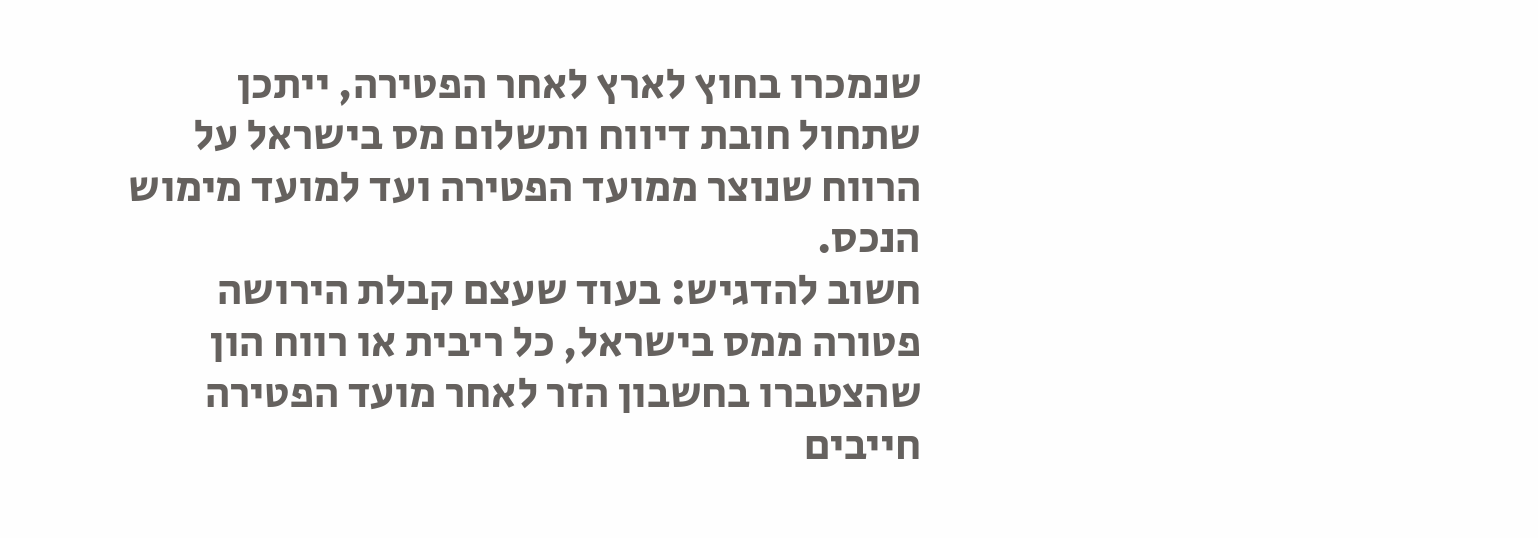שנמכרו בחוץ לארץ לאחר הפטירה, ייתכן שתחול חובת דיווח ותשלום מס בישראל על הרווח שנוצר ממועד הפטירה ועד למועד מימוש הנכס.
חשוב להדגיש: בעוד שעצם קבלת הירושה פטורה ממס בישראל, כל ריבית או רווח הון שהצטברו בחשבון הזר לאחר מועד הפטירה חייבים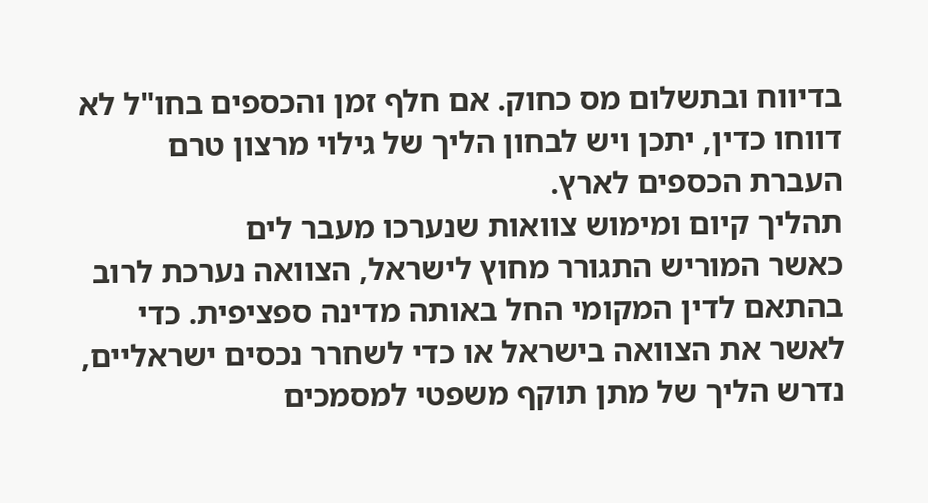בדיווח ובתשלום מס כחוק. אם חלף זמן והכספים בחו"ל לא דווחו כדין, יתכן ויש לבחון הליך של גילוי מרצון טרם העברת הכספים לארץ.
תהליך קיום ומימוש צוואות שנערכו מעבר לים
כאשר המוריש התגורר מחוץ לישראל, הצוואה נערכת לרוב בהתאם לדין המקומי החל באותה מדינה ספציפית. כדי לאשר את הצוואה בישראל או כדי לשחרר נכסים ישראליים, נדרש הליך של מתן תוקף משפטי למסמכים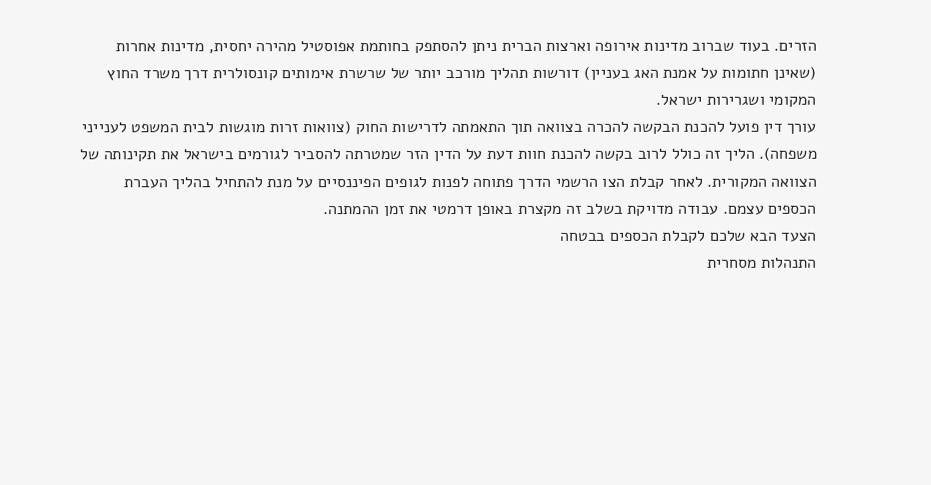הזרים. בעוד שברוב מדינות אירופה וארצות הברית ניתן להסתפק בחותמת אפוסטיל מהירה יחסית, מדינות אחרות (שאינן חתומות על אמנת האג בעניין) דורשות תהליך מורכב יותר של שרשרת אימותים קונסולרית דרך משרד החוץ המקומי ושגרירות ישראל.
עורך דין פועל להכנת הבקשה להכרה בצוואה תוך התאמתה לדרישות החוק (צוואות זרות מוגשות לבית המשפט לענייני משפחה). הליך זה כולל לרוב בקשה להכנת חוות דעת על הדין הזר שמטרתה להסביר לגורמים בישראל את תקינותה של הצוואה המקורית. לאחר קבלת הצו הרשמי הדרך פתוחה לפנות לגופים הפיננסיים על מנת להתחיל בהליך העברת הכספים עצמם. עבודה מדויקת בשלב זה מקצרת באופן דרמטי את זמן ההמתנה.
הצעד הבא שלכם לקבלת הכספים בבטחה
התנהלות מסחרית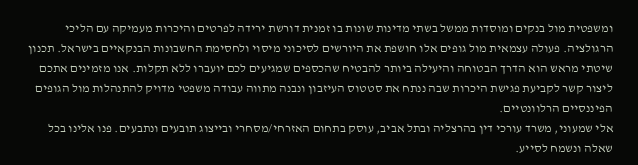ומשפטית מול בנקים ומוסדות ממשל בשתי מדינות שונות בו זמנית דורשת ירידה לפרטים והיכרות מעמיקה עם הליכי הרגולציה. פעולה עצמאית מול גופים אלו חושפת את היורשים לסיכוני מיסוי ולחסימת החשבונות הבנקאיים בישראל. תכנון שיטתי מראש הוא הדרך הבטוחה והיעילה ביותר להבטיח שהכספים שמגיעים לכם יועברו ללא תקלות. אנו מזמינים אתכם ליצור קשר לקביעת פגישת היכרות שבה ננתח את סטטוס העיזבון ונבנה מתווה עבודה משפטי מדויק להתנהלות מול הגופים הפיננסיים הרלוונטיים.
אלי שמעוני, משרד עורכי דין בהרצליה ובתל אביב, עוסק בתחום האזרחי/מסחרי ובייצוג תובעים ונתבעים. פנו אלינו בכל שאלה ונשמח לסייע.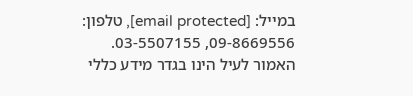במייל: [email protected], טלפון: 09-8669556, 03-5507155.
האמור לעיל הינו בגדר מידע כללי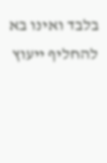בלבד ואינו בא להחליף ייעוץ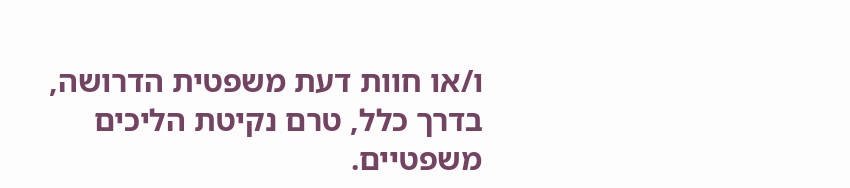ו/או חוות דעת משפטית הדרושה, בדרך כלל, טרם נקיטת הליכים משפטיים.